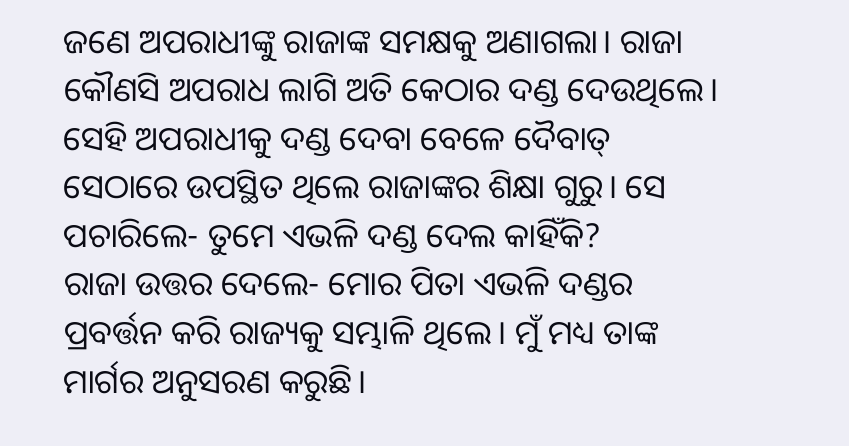ଜଣେ ଅପରାଧୀଙ୍କୁ ରାଜାଙ୍କ ସମକ୍ଷକୁ ଅଣାଗଲା। ରାଜା କୌଣସି ଅପରାଧ ଲାଗି ଅତି କେଠାର ଦଣ୍ଡ ଦେଉଥିଲେ। ସେହି ଅପରାଧୀକୁ ଦଣ୍ଡ ଦେବା ବେଳେ ଦୈବାତ୍ ସେଠାରେ ଉପସ୍ଥିତ ଥିଲେ ରାଜାଙ୍କର ଶିକ୍ଷା ଗୁରୁ। ସେ ପଚାରିଲେ- ତୁମେ ଏଭଳି ଦଣ୍ଡ ଦେଲ କାହିଁକି?
ରାଜା ଉତ୍ତର ଦେଲେ- ମୋର ପିତା ଏଭଳି ଦଣ୍ଡର ପ୍ରବର୍ତ୍ତନ କରି ରାଜ୍ୟକୁ ସମ୍ଭାଳି ଥିଲେ। ମୁଁ ମଧ୍ୟ ତାଙ୍କ ମାର୍ଗର ଅନୁସରଣ କରୁଛି।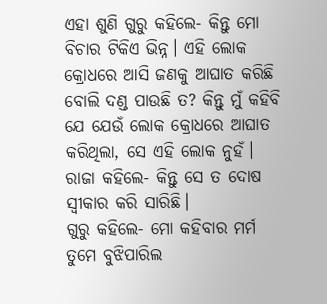ଏହା ଶୁଣି ଗୁରୁ କହିଲେ- କିନ୍ତୁ ମୋ ବିଚାର ଟିକିଏ ଭିନ୍ନ। ଏହି ଲୋକ କ୍ରୋଧରେ ଆସି ଜଣକୁ ଆଘାତ କରିଛି ବୋଲି ଦଣ୍ଡ ପାଉଛି ତ? କିନ୍ତୁ ମୁଁ କହିବି ଯେ ଯେଉଁ ଲୋକ କ୍ରୋଧରେ ଆଘାତ କରିଥିଲା, ସେ ଏହି ଲୋକ ନୁହଁ।
ରାଜା କହିଲେ- କିନ୍ତୁ ସେ ତ ଦୋଷ ସ୍ବୀକାର କରି ସାରିଛି।
ଗୁରୁ କହିଲେ- ମୋ କହିବାର ମର୍ମ ତୁମେ ବୁଝିପାରିଲ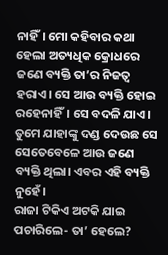ନାହିଁ। ମୋ କହିବାର କଥା ହେଲା ଅତ୍ୟଧିକ କ୍ରୋଧରେ ଜଣେ ବ୍ୟକ୍ତି ତା’ର ନିଜତ୍ବ ହରାଏ। ସେ ଆଉ ବ୍ୟକ୍ତି ହୋଇ ରହେନାହିଁ। ସେ ବଦଳି ଯାଏ। ତୁମେ ଯାହାଙ୍କୁ ଦଣ୍ଡ ଦେଉଛ ସେ ସେତେବେଳେ ଆଉ ଜଣେ ବ୍ୟକ୍ତି ଥିଲା। ଏବର ଏହି ବ୍ୟକ୍ତି ନୁହେଁ।
ରାଜା ଟିକିଏ ଅଟକି ଯାଇ ପଚାରିଲେ- ତା’ ହେଲେ?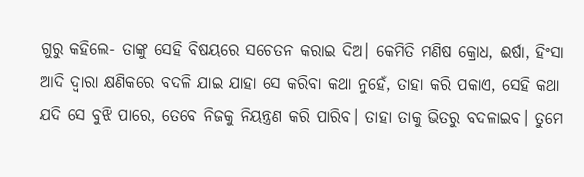ଗୁରୁ କହିଲେ- ତାଙ୍କୁ ସେହି ବିଷୟରେ ସଚେତନ କରାଇ ଦିଅ। କେମିତି ମଣିଷ କ୍ରୋଧ, ଈର୍ଷା, ହିଂସା ଆଦି ଦ୍ବାରା କ୍ଷଣିକରେ ବଦଳି ଯାଇ ଯାହା ସେ କରିବା କଥା ନୁହେଁ, ତାହା କରି ପକାଏ, ସେହି କଥା ଯଦି ସେ ବୁଝି ପାରେ, ତେବେ ନିଜକୁ ନିୟନ୍ତ୍ରଣ କରି ପାରିବ। ତାହା ତାକୁ ଭିତରୁ ବଦଳାଇବ। ତୁମେ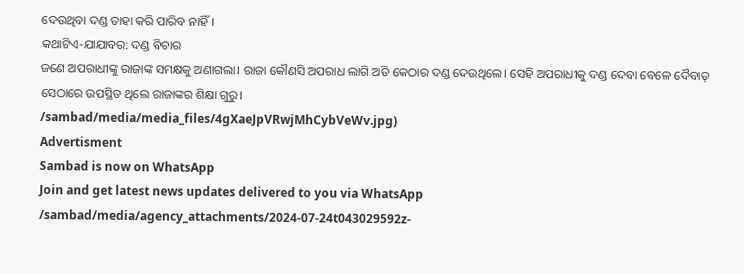ଦେଉଥିବା ଦଣ୍ଡ ତାହା କରି ପାରିବ ନାହିଁ।
କଥାଟିଏ-ଯାଯାବର: ଦଣ୍ଡ ବିଚାର
ଜଣେ ଅପରାଧୀଙ୍କୁ ରାଜାଙ୍କ ସମକ୍ଷକୁ ଅଣାଗଲା। ରାଜା କୌଣସି ଅପରାଧ ଲାଗି ଅତି କେଠାର ଦଣ୍ଡ ଦେଉଥିଲେ। ସେହି ଅପରାଧୀକୁ ଦଣ୍ଡ ଦେବା ବେଳେ ଦୈବାତ୍ ସେଠାରେ ଉପସ୍ଥିତ ଥିଲେ ରାଜାଙ୍କର ଶିକ୍ଷା ଗୁରୁ।
/sambad/media/media_files/4gXaeJpVRwjMhCybVeWv.jpg)
Advertisment
Sambad is now on WhatsApp
Join and get latest news updates delivered to you via WhatsApp
/sambad/media/agency_attachments/2024-07-24t043029592z-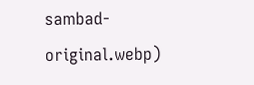sambad-original.webp)